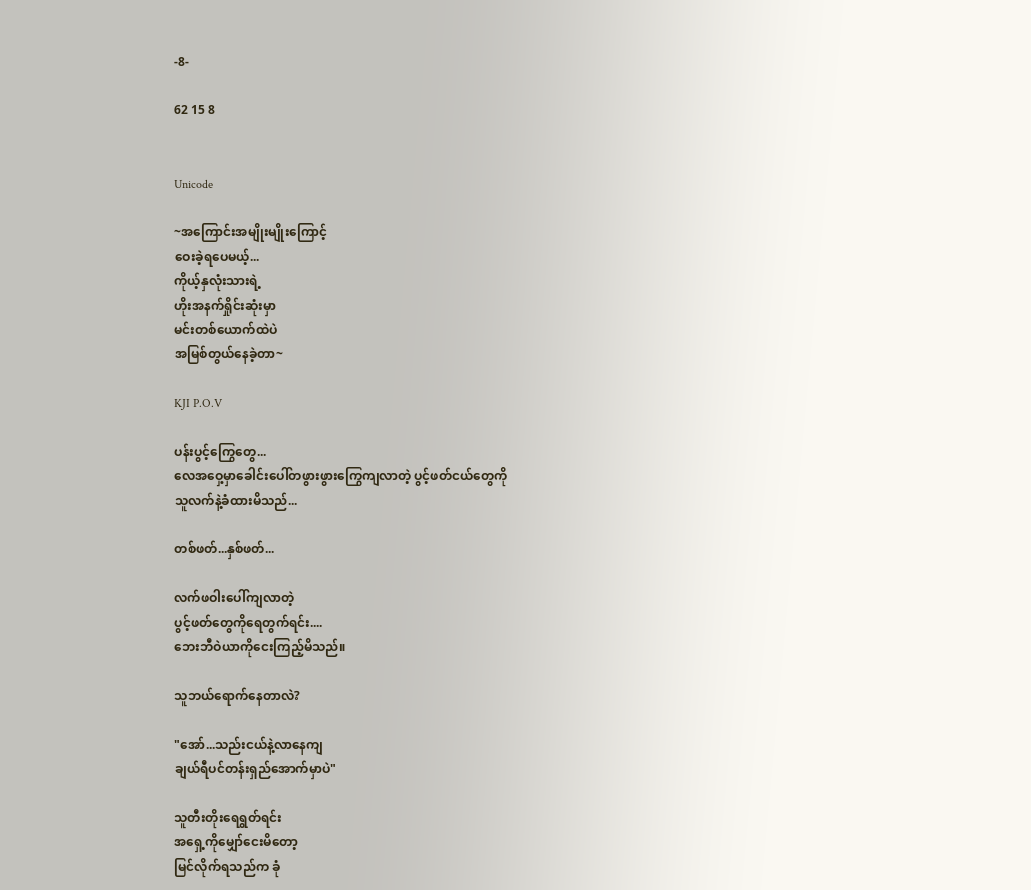-8-

62 15 8


Unicode

~အကြောင်းအမျိုးမျိုးကြောင့်
ဝေးခဲ့ရပေမယ့်...
ကိုယ့်နှလုံးသားရဲ့
ဟိုးအနက်ရှိုင်းဆုံးမှာ
မင်းတစ်ယောက်ထဲပဲ
အမြစ်တွယ်နေခဲ့တာ~

KJI P.O.V

ပန်းပွင့်ကြွေတွေ...
လေအဝှေ့မှာခေါင်းပေါ်တဖွားဖွားကြွေကျလာတဲ့ ပွင့်ဖတ်ငယ်တွေကို
သူလက်နဲ့ခံထားမိသည်...

တစ်ဖတ်...နှစ်ဖတ်...

လက်ဖ‌ဝါးပေါ်ကျလာတဲ့
ပွင့်ဖတ်‌တွေကိုရေတွက်ရင်း....
ဘေးဘီဝဲယာကိုငေးကြည့်မိသည်။

သူဘယ်ရောက်နေတာလဲ?

"အော်...သည်းငယ်နဲ့လာနေကျ
ချယ်ရီပင်တန်းရှည်အောက်မှာပဲ"

သူတီးတိုးရေရွတ်ရင်း
အရှေ့ကိုမျှော်ငေးမိတော့
မြင်လိုက်ရသည်က ခုံ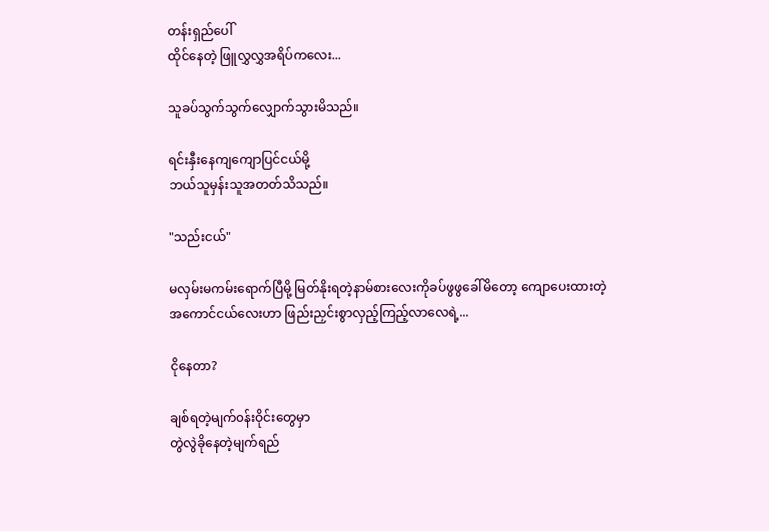တန်းရှည်ပေါ်
ထိုင်နေတဲ့ ဖြူလွှလွှအရိပ်ကလေး...

သူခပ်သွက်သွက်လျှောက်သွားမိသည်။

ရင်းနှီးနေကျကျောပြင်ငယ်မို့
ဘယ်သူမှန်းသူအတတ်သိသည်။

"သည်းငယ်"

မလှမ်းမကမ်းရောက်ပြီမို့ မြတ်နိုးရတဲ့နာမ်စားလေးကိုခပ်ဖွဖွခေါ်မိတော့ ကျောပေးထားတဲ့အကောင်ငယ်လေးဟာ ဖြည်းညှင်းစွာလှည့်ကြည့်လာလေရဲ့...

ငိုနေတာ?

ချစ်ရတဲ့မျက်၀န်းဝိုင်းတွေမှာ
တွဲလွဲခိုနေတဲ့မျက်ရည်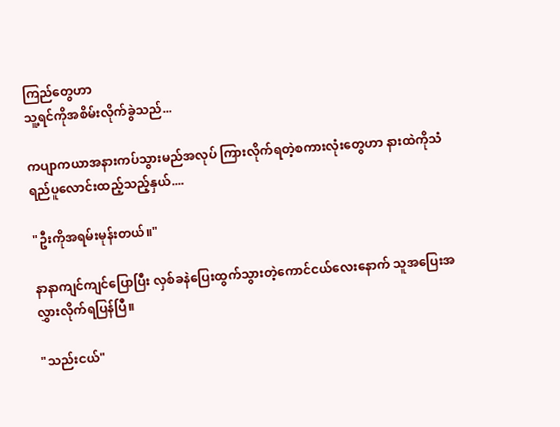ကြည်တွေဟာ
သူ့ရင်ကိုအစိမ်းလိုက်ခွဲသည်...

ကပျာကယာအနားကပ်သွားမည်အလုပ် ကြားလိုက်ရတဲ့စကားလုံး‌တွေဟာ နားထဲကိုသံရည်ပူလောင်းထည့်သည့်နှယ်....

"ဦးကိုအရမ်းမုန်းတယ်။"

နာနာကျင်ကျင်ပြောပြီး လှစ်ခနဲပြေးထွက်သွားတဲ့ကောင်ငယ်လေးနောက် သူအပြေးအလွှားလိုက်ရပြန်ပြီ။

"သည်းငယ်"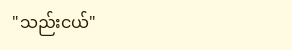"သည်းငယ်"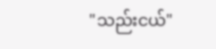"သည်းငယ်"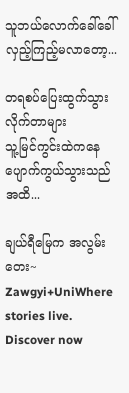သူဘယ်လောက်ခေါ်ခေါ်လှည့်ကြည့်မလာတော့...

တရစပ်ပြေးထွက်သွားလိုက်တာများ
သူ့မြင်ကွင်းထဲကနေပျောက်ကွယ်သွားသည်အထိ...

ချယ်ရီမြေက အလွမ်းတေး~ Zawgyi+UniWhere stories live. Discover now